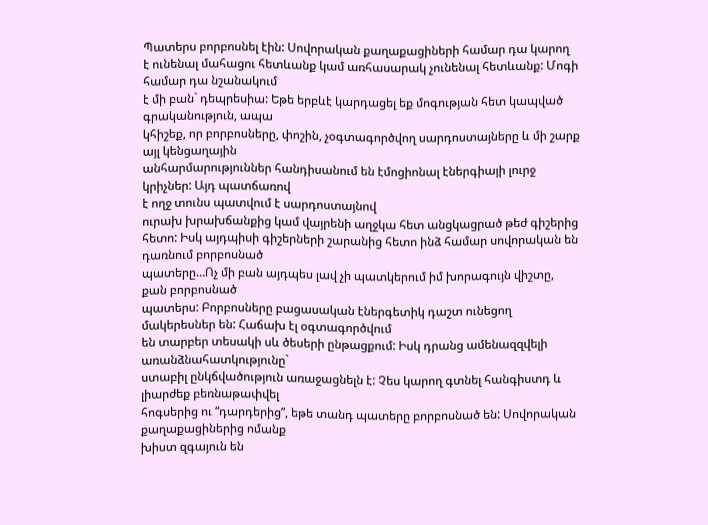Պատերս բորբոսնել էին: Սովորական քաղաքացիների համար դա կարող
է ունենալ մահացու հետևանք կամ առհասարակ չունենալ հետևանք: Մոգի համար դա նշանակում
է մի բան` դեպրեսիա: Եթե երբևէ կարդացել եք մոգության հետ կապված գրականություն, ապա
կհիշեք, որ բորբոսները, փոշին, չօգտագործվող սարդոստայները և մի շարք այլ կենցաղային
անհարմարություններ հանդիսանում են էմոցիոնալ էներգիայի լուրջ կրիչներ: Այդ պատճառով
է ողջ տունս պատվում է սարդոստայնով
ուրախ խրախճանքից կամ վայրենի աղջկա հետ անցկացրած թեժ գիշերից
հետո: Իսկ այդպիսի գիշերների շարանից հետո ինձ համար սովորական են դառնում բորբոսնած
պատերը…Ոչ մի բան այդպես լավ չի պատկերում իմ խորագույն վիշտը, քան բորբոսնած
պատերս: Բորբոսները բացասական էներգետիկ դաշտ ունեցող մակերեսներ են: Հաճախ էլ օգտագործվում
են տարբեր տեսակի սև ծեսերի ընթացքում: Իսկ դրանց ամենազզվելի առանձնահատկությունը`
ստաբիլ ընկճվածություն առաջացնելն է: Չես կարող գտնել հանգիստդ և լիարժեք բեռնաթափվել
հոգսերից ու “դարդերից”, եթե տանդ պատերը բորբոսնած են: Սովորական քաղաքացիներից ոմանք
խիստ զգայուն են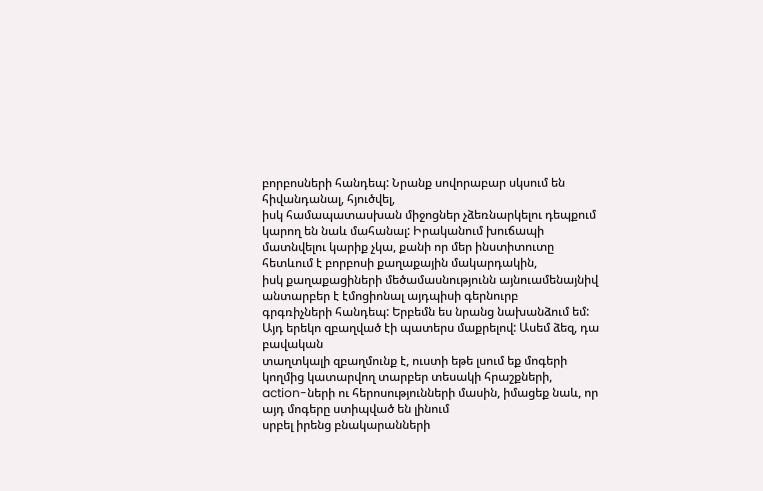բորբոսների հանդեպ: Նրանք սովորաբար սկսում են հիվանդանալ, հյուծվել,
իսկ համապատասխան միջոցներ չձեռնարկելու դեպքում կարող են նաև մահանալ: Իրականում խուճապի
մատնվելու կարիք չկա, քանի որ մեր ինստիտուտը հետևում է բորբոսի քաղաքային մակարդակին,
իսկ քաղաքացիների մեծամասնությունն այնուամենայնիվ անտարբեր է էմոցիոնալ այդպիսի գերնուրբ
գրգռիչների հանդեպ: Երբեմն ես նրանց նախանձում եմ:
Այդ երեկո զբաղված էի պատերս մաքրելով: Ասեմ ձեզ, դա բավական
տաղտկալի զբաղմունք է, ուստի եթե լսում եք մոգերի կողմից կատարվող տարբեր տեսակի հրաշքների,
action-ների ու հերոսությունների մասին, իմացեք նաև, որ այդ մոգերը ստիպված են լինում
սրբել իրենց բնակարանների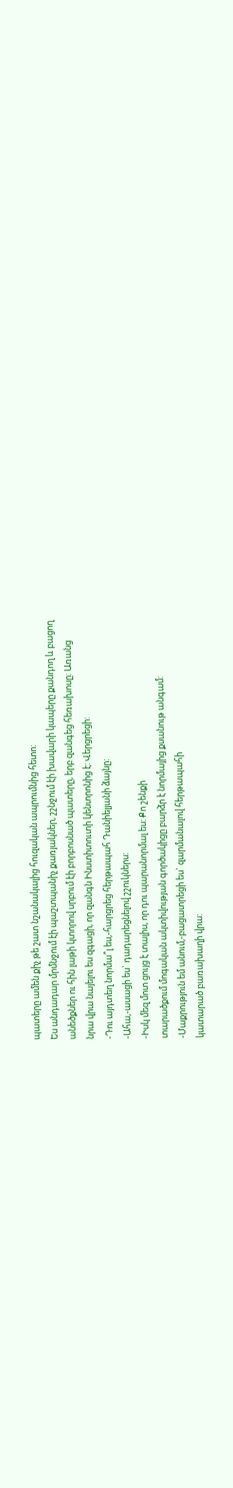պատերը ամեն քիչ թե շատ նշանակալից հուզական ապրումնից հետո:
Ես անդադար մրմնջում էի պաշտպանիչ քառյակներ, շշնջում էի խավարի կապերը քանդող և բացող
անեծքներ ու հին լաթի կտորով սրբում էի բորբոսնած պատերը, երբ զանգեց հեռախոսը: Առանց
նրա վրա նայելու ես զգացի, որ զանգն Ինստիտուտի կենտրոնից է: Վերցրեցի:
-Դու այդտեղ նորմա՞լ ես,-հարցրեց հերթապահ Դանիելյանի ձայնը:
-Ահա,-ասացի ես` դադարեցնելով շշուկներս:
-Իսկ մեզ մոտ ցույց է տալիս, որ դու պարանորմալ ես: Քո շենքի
տարածքում մոգական ակտիվության գործակիցը բարձր է նորմայից քսանութ անգամ:
-Մաքրություն եմ անում,-բացատրեցի ես` զարմանալով հերթապահի
կատարած բառախաղի վրա: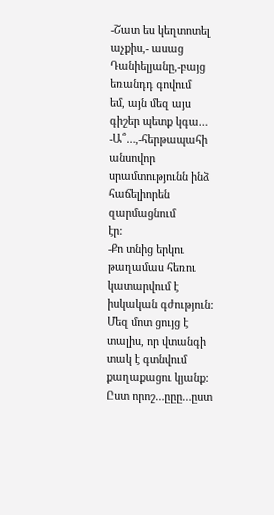-Շատ ես կեղտոտել աչքիս,- ասաց Դանիելյանը,-բայց եռանդդ գովում
եմ, այն մեզ այս գիշեր պետք կգա…
-Ա՞…,-հերթապահի անսովոր սրամտությունն ինձ հաճելիորեն զարմացնում
էր:
-Քո տնից երկու թաղամաս հեռու կատարվում է իսկական գժություն:
Մեզ մոտ ցույց է տալիս, որ վտանգի տակ է գտնվում քաղաքացու կյանք: Ըստ որոշ…ըըը…ըստ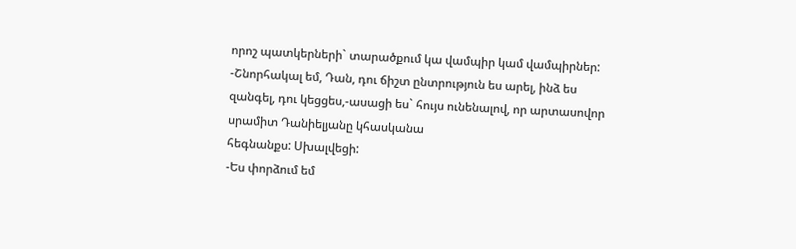որոշ պատկերների` տարածքում կա վամպիր կամ վամպիրներ:
-Շնորհակալ եմ, Դան, դու ճիշտ ընտրություն ես արել, ինձ ես
զանգել, դու կեցցես,-ասացի ես` հույս ունենալով, որ արտասովոր սրամիտ Դանիելյանը կհասկանա
հեգնանքս: Սխալվեցի:
-Ես փորձում եմ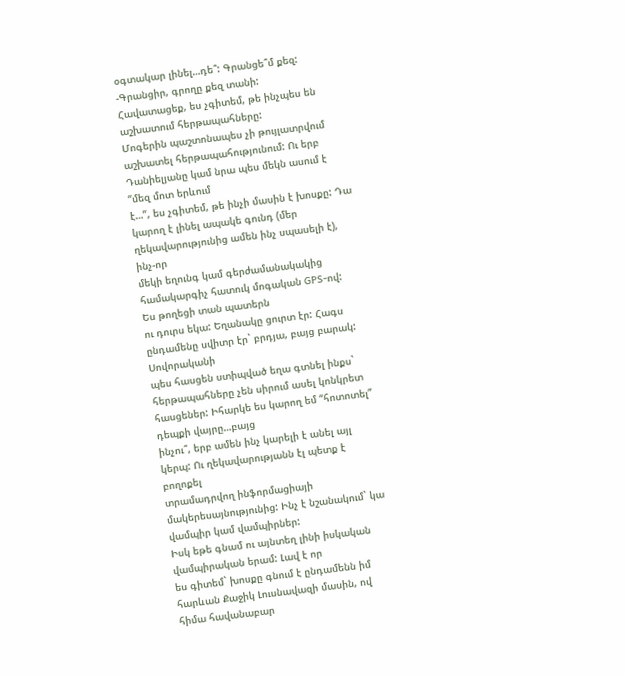օգտակար լինել…դե՞: Գրանցե՞մ քեզ:
-Գրանցիր, գրողը քեզ տանի:
Հավատացեք, ես չգիտեմ, թե ինչպես են աշխատում հերթապահները:
Մոգերին պաշտոնապես չի թույլատրվում աշխատել հերթապահությունում: Ու երբ Դանիելյանը կամ նրա պես մեկն ասում է “մեզ մոտ երևում
է…”, ես չգիտեմ, թե ինչի մասին է խոսքը: Դա կարող է լինել ապակե գունդ (մեր ղեկավարությունից ամեն ինչ սպասելի է), ինչ-որ
մեկի եղունգ կամ գերժամանակակից համակարգիչ հատուկ մոգական GPS-ով:
Ես թողեցի տան պատերն
ու դուրս եկա: Եղանակը ցուրտ էր: Հագս ընդամենը սվիտր էր` բրդյա, բայց բարակ: Սովորականի
պես հասցեն ստիպված եղա գտնել ինքս` հերթապահները չեն սիրում ասել կոնկրետ հասցեներ: Իհարկե ես կարող եմ “հոտոտել” դեպքի վայրը…բայց
ինչու՞, երբ ամեն ինչ կարելի է անել այլ կերպ: Ու ղեկավարությանն էլ պետք է բողոքել
տրամադրվող ինֆորմացիայի մակերեսայնությունից: Ինչ է նշանակում` կա վամպիր կամ վամպիրներ:
Իսկ եթե գնամ ու այնտեղ լինի իսկական վամպիրական երամ: Լավ է որ
ես գիտեմ` խոսքը գնում է ընդամենն իմ հարևան Քաջիկ Լուսնավազի մասին, ով հիմա հավանաբար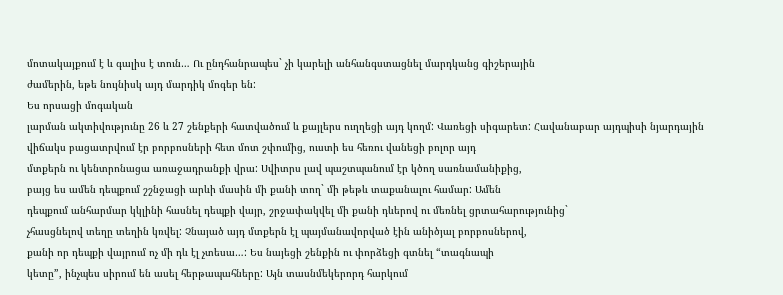մոտակայքում է և գալիս է տուն… Ու ընդհանրապես` չի կարելի անհանգստացնել մարդկանց գիշերային
ժամերին, եթե նույնիսկ այդ մարդիկ մոգեր են:
Ես որսացի մոգական
լարման ակտիվությունը 26 և 27 շենքերի հատվածում և քայլերս ուղղեցի այդ կողմ: Վառեցի սիգարետ: Հավանաբար այդպիսի նյարդային
վիճակս բացատրվում էր բորբոսների հետ մոտ շփումից, ուստի ես հեռու վանեցի բոլոր այդ
մտքերն ու կենտրոնացա առաջադրանքի վրա: Սվիտրս լավ պաշտպանում էր կծող սառնամանիքից,
բայց ես ամեն դեպքում շշնջացի արևի մասին մի քանի տող` մի թեթև տաքանալու համար: Ամեն
դեպքում անհարմար կկլինի հասնել դեպքի վայր, շրջափակվել մի քանի դևերով ու մեռնել ցրտահարությունից`
չհասցնելով տեղը տեղին կռվել: Չնայած այդ մտքերն էլ պայմանավորված էին անիծյալ բորբոսներով,
քանի որ դեպքի վայրում ոչ մի դև էլ չտեսա…: Ես նայեցի շենքին ու փորձեցի գտնել “տագնապի
կետը”, ինչպես սիրում են ասել հերթապահները: Այն տասնմեկերորդ հարկում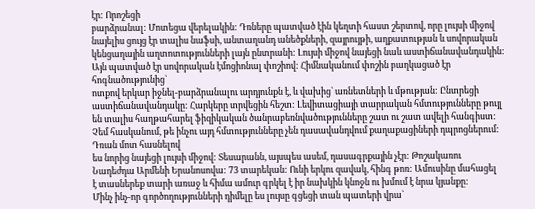էր: Որոշեցի
բարձրանալ: Մոտեցա վերելակին: Դռները պատված էին կեղտի հաստ շերտով, որը լույսի միջով
նայելիս ցույց էր տալիս նաֆսի, անտաղանդ անեծքների, զայրույթի, աղքատության և սովորական
կենցաղային աղտոտությունների լայն ընտրանի: Լույսի միջով նայեցի նաև աստիճանավանդակին:
Այն պատված էր սովորական էմոցիոնալ փոշիով: Հիմնականում փոշին բաղկացած էր հոգնածությունից`
ոտքով երկար իջնել-բարձրանալու արդյունքն է, և վախից` առնետների և մթության: Ընտրեցի
աստիճանավանդակը: Հարկերը տրվեցին հեշտ: Լեվիտացիայի տարրական հմտությունները թույլ
են տալիս հաղթահարել ֆիզիկական ծանրաբեռնվածությունները շատ ու շատ ավելի հանգիստ:
Չեմ հասկանում, թե ինչու այդ հմտությունները չեն դասավանդվում քաղաքացիների դպրոցներում:
Դռան մոտ հասնելով
ես նորից նայեցի լույսի միջով: Տեսարանն, այսպես ասեմ, դասագրքային չէր: Թոշակառու
Նադեժդա Արմենի Երանոսովա: 73 տարեկան: Ունի երկու զավակ, հինգ թոռ: Ամուսինը մահացել
է տասներեք տարի առաջ և հիմա ամուր գրկել է իր նախկին կնոջն ու խմում է նրա կյանքը:
Մինչ ինչ-որ գործողությունների դիմելը ես լույսը գցեցի տան պատերի վրա`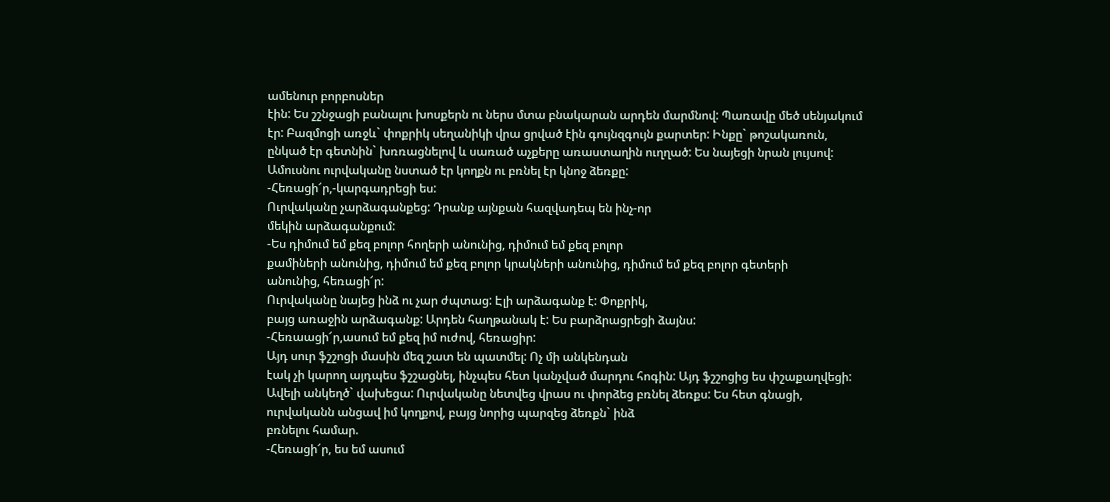ամենուր բորբոսներ
էին: Ես շշնջացի բանալու խոսքերն ու ներս մտա բնակարան արդեն մարմնով: Պառավը մեծ սենյակում
էր: Բազմոցի առջև` փոքրիկ սեղանիկի վրա ցրված էին գույնզգույն քարտեր: Ինքը` թոշակառուն,
ընկած էր գետնին` խռռացնելով և սառած աչքերը առաստաղին ուղղած: Ես նայեցի նրան լույսով:
Ամուսնու ուրվականը նստած էր կողքն ու բռնել էր կնոջ ձեռքը:
-Հեռացի՜ր,-կարգադրեցի ես:
Ուրվականը չարձագանքեց: Դրանք այնքան հազվադեպ են ինչ-որ
մեկին արձագանքում:
-Ես դիմում եմ քեզ բոլոր հողերի անունից, դիմում եմ քեզ բոլոր
քամիների անունից, դիմում եմ քեզ բոլոր կրակների անունից, դիմում եմ քեզ բոլոր գետերի
անունից, հեռացի՜ր:
Ուրվականը նայեց ինձ ու չար ժպտաց: Էլի արձագանք է: Փոքրիկ,
բայց առաջին արձագանք: Արդեն հաղթանակ է: Ես բարձրացրեցի ձայնս:
-Հեռաացի՜ր,ասում եմ քեզ իմ ուժով, հեռացիր:
Այդ սուր ֆշշոցի մասին մեզ շատ են պատմել: Ոչ մի անկենդան
էակ չի կարող այդպես ֆշշացնել, ինչպես հետ կանչված մարդու հոգին: Այդ ֆշշոցից ես փշաքաղվեցի:
Ավելի անկեղծ` վախեցա: Ուրվականը նետվեց վրաս ու փորձեց բռնել ձեռքս: Ես հետ գնացի,
ուրվականն անցավ իմ կողքով, բայց նորից պարզեց ձեռքն` ինձ
բռնելու համար.
-Հեռացի՜ր, ես եմ ասում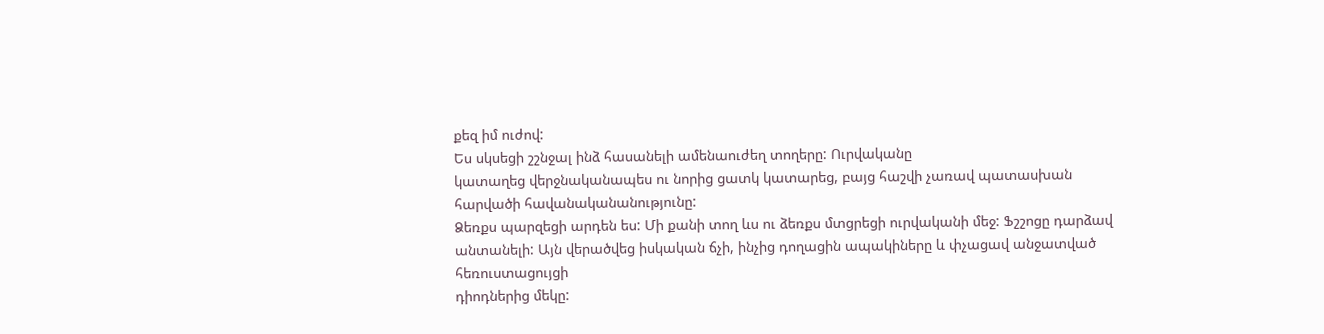քեզ իմ ուժով:
Ես սկսեցի շշնջալ ինձ հասանելի ամենաուժեղ տողերը: Ուրվականը
կատաղեց վերջնականապես ու նորից ցատկ կատարեց, բայց հաշվի չառավ պատասխան հարվածի հավանականանությունը:
Ձեռքս պարզեցի արդեն ես: Մի քանի տող ևս ու ձեռքս մտցրեցի ուրվականի մեջ: Ֆշշոցը դարձավ
անտանելի: Այն վերածվեց իսկական ճչի, ինչից դողացին ապակիները և փչացավ անջատված հեռուստացույցի
դիոդներից մեկը: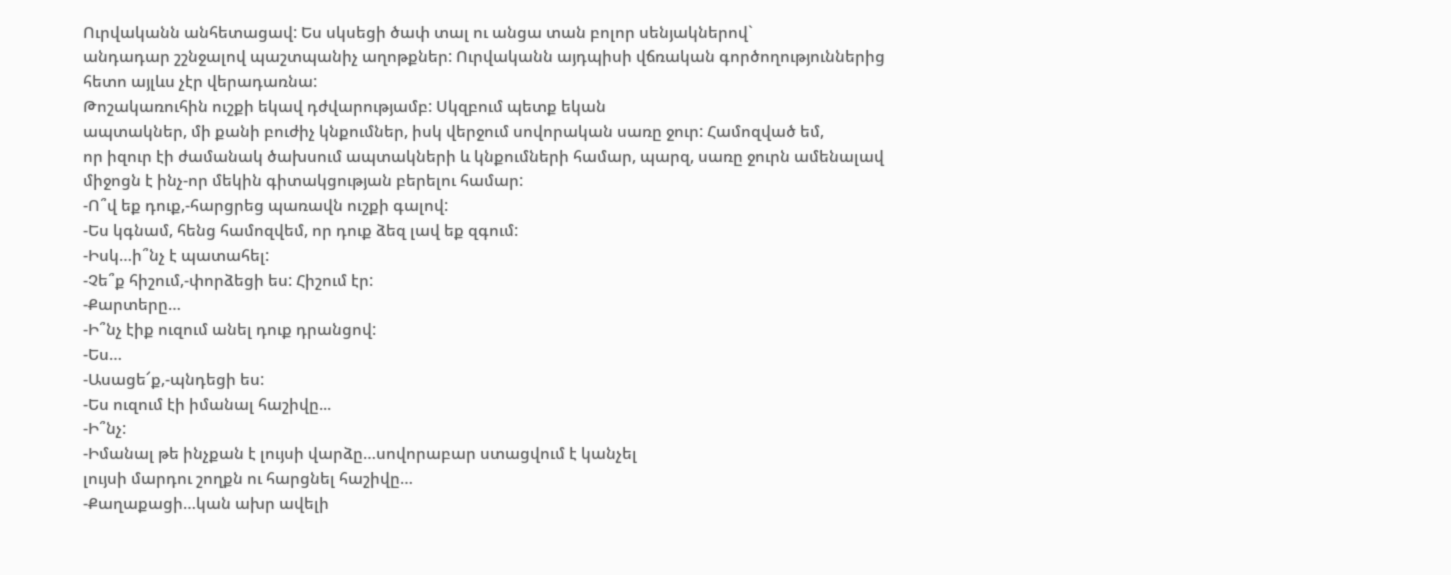Ուրվականն անհետացավ: Ես սկսեցի ծափ տալ ու անցա տան բոլոր սենյակներով`
անդադար շշնջալով պաշտպանիչ աղոթքներ: Ուրվականն այդպիսի վճռական գործողություններից
հետո այլևս չէր վերադառնա:
Թոշակառուհին ուշքի եկավ դժվարությամբ: Սկզբում պետք եկան
ապտակներ, մի քանի բուժիչ կնքումներ, իսկ վերջում սովորական սառը ջուր: Համոզված եմ,
որ իզուր էի ժամանակ ծախսում ապտակների և կնքումների համար, պարզ, սառը ջուրն ամենալավ
միջոցն է ինչ-որ մեկին գիտակցության բերելու համար:
-Ո՞վ եք դուք,-հարցրեց պառավն ուշքի գալով:
-Ես կգնամ, հենց համոզվեմ, որ դուք ձեզ լավ եք զգում:
-Իսկ…ի՞նչ է պատահել:
-Չե՞ք հիշում,-փորձեցի ես: Հիշում էր:
-Քարտերը…
-Ի՞նչ էիք ուզում անել դուք դրանցով:
-Ես…
-Ասացե՜ք,-պնդեցի ես:
-Ես ուզում էի իմանալ հաշիվը...
-Ի՞նչ:
-Իմանալ թե ինչքան է լույսի վարձը…սովորաբար ստացվում է կանչել
լույսի մարդու շողքն ու հարցնել հաշիվը…
-Քաղաքացի…կան ախր ավելի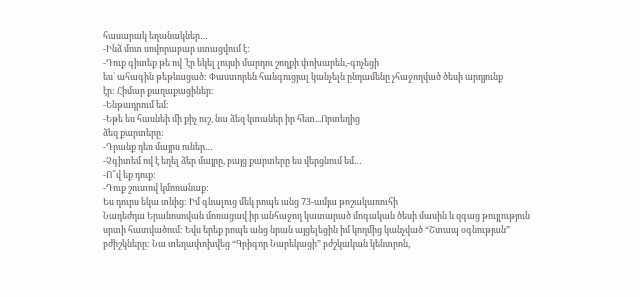հասարակ եղանակներ…
-Ինձ մոտ սովորաբար ստացվում է:
-Դուք գիտեք թե ով `էր եկել լույսի մարդու շողքի փոխարեն,-գոչեցի
ես` ահագին թեթևացած: Փաստորեն հանգուցյալ կանչելն ընդամենը չհաջողված ծեսի արդյունք
էր: Հիմար քաղաքացիներ:
-Ենթադրում եմ:
-Եթե ես հասնեի մի քիչ ուշ, նա ձեզ կտաներ իր հետ...Որտեղից
ձեզ քարտերը:
-Դրանք դեռ մայրս ուներ…
-Չգիտեմ ով է եղել ձեր մայրը, բայց քարտերը ես վերցնում եմ…
-Ո՞վ եք դուք:
-Դուք շուտով կմոռանաք:
Ես դուրս եկա տնից: Իմ գնալուց մեկ րոպե անց 73-ամյա թոշակառուհի
Նադեժդա Երանոսովան մոռացավ իր անհաջող կատարած մոգական ծեսի մասին և զգաց թույլություն
սրտի հատվածում: Եվս երեք րոպե անց նրան այցելեցին իմ կողմից կանչված “Շտապ օգնության”
բժիշկները: Նա տեղափոխվեց “Գրիգոր Նարեկացի” բժշկական կենտրոն,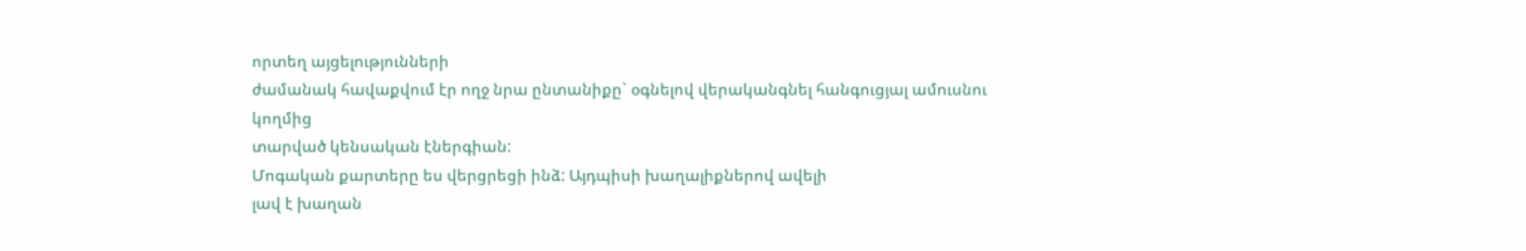որտեղ այցելությունների
ժամանակ հավաքվում էր ողջ նրա ընտանիքը` օգնելով վերականգնել հանգուցյալ ամուսնու կողմից
տարված կենսական էներգիան:
Մոգական քարտերը ես վերցրեցի ինձ: Այդպիսի խաղալիքներով ավելի
լավ է խաղան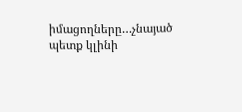իմացողները…չնայած պետք կլինի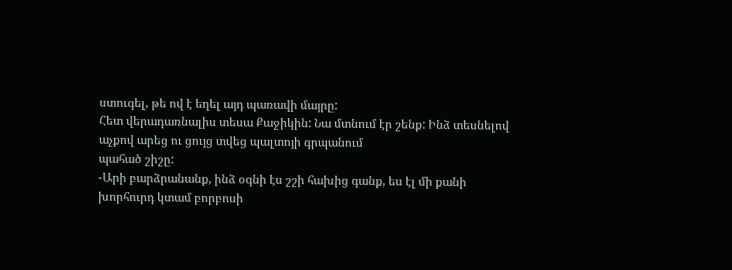ստուգել, թե ով է եղել այդ պառավի մայրը:
Հետ վերադառնալիս տեսա Քաջիկին: Նա մտնում էր շենք: Ինձ տեսնելով
աչքով արեց ու ցույց տվեց պալտոյի գրպանում
պահած շիշը:
-Արի բարձրանանք, ինձ օգնի էս շշի հախից գանք, ես էլ մի քանի
խորհուրդ կտամ բորբոսի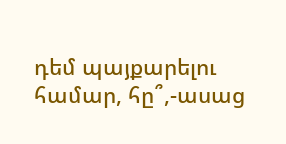դեմ պայքարելու համար, հը՞,-ասաց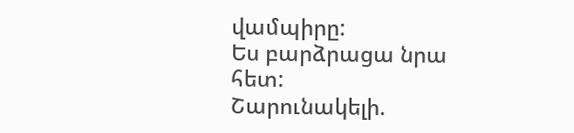վամպիրը:
Ես բարձրացա նրա հետ:
Շարունակելի.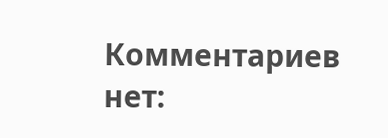Комментариев нет: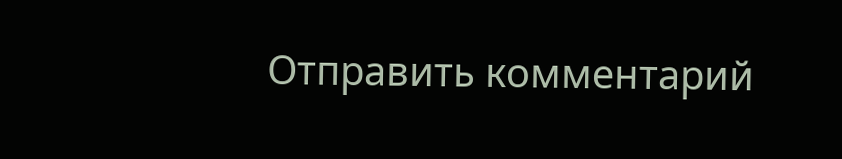Отправить комментарий